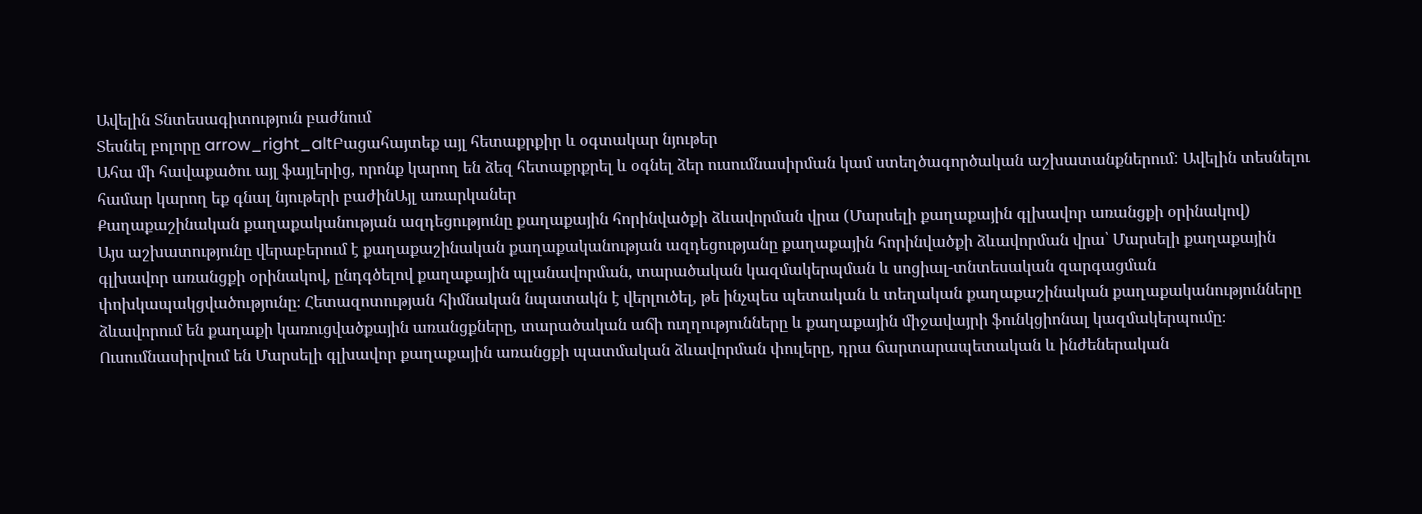Ավելին Տնտեսագիտություն բաժնում
Տեսնել բոլորը arrow_right_altԲացահայտեք այլ հետաքրքիր և օգտակար նյութեր
Ահա մի հավաքածու այլ ֆայլերից, որոնք կարող են ձեզ հետաքրքրել և օգնել ձեր ուսումնասիրման կամ ստեղծագործական աշխատանքներում: Ավելին տեսնելու համար կարող եք գնալ նյութերի բաժինԱյլ առարկաներ
Քաղաքաշինական քաղաքականության ազդեցությունը քաղաքային հորինվածքի ձևավորման վրա (Մարսելի քաղաքային գլխավոր առանցքի օրինակով)
Այս աշխատությունը վերաբերում է քաղաքաշինական քաղաքականության ազդեցությանը քաղաքային հորինվածքի ձևավորման վրա՝ Մարսելի քաղաքային գլխավոր առանցքի օրինակով, ընդգծելով քաղաքային պլանավորման, տարածական կազմակերպման և սոցիալ-տնտեսական զարգացման փոխկապակցվածությունը։ Հետազոտության հիմնական նպատակն է վերլուծել, թե ինչպես պետական և տեղական քաղաքաշինական քաղաքականությունները ձևավորում են քաղաքի կառուցվածքային առանցքները, տարածական աճի ուղղությունները և քաղաքային միջավայրի ֆունկցիոնալ կազմակերպումը։ Ուսումնասիրվում են Մարսելի գլխավոր քաղաքային առանցքի պատմական ձևավորման փուլերը, դրա ճարտարապետական և ինժեներական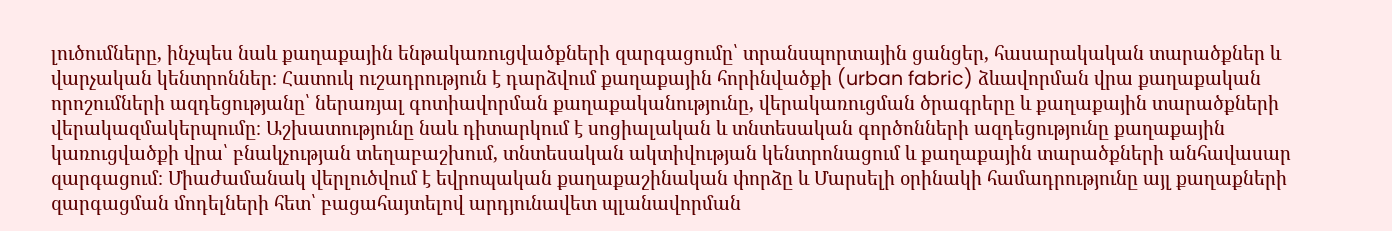լուծումները, ինչպես նաև քաղաքային ենթակառուցվածքների զարգացումը՝ տրանսպորտային ցանցեր, հասարակական տարածքներ և վարչական կենտրոններ։ Հատուկ ուշադրություն է դարձվում քաղաքային հորինվածքի (urban fabric) ձևավորման վրա քաղաքական որոշումների ազդեցությանը՝ ներառյալ գոտիավորման քաղաքականությունը, վերակառուցման ծրագրերը և քաղաքային տարածքների վերակազմակերպումը։ Աշխատությունը նաև դիտարկում է սոցիալական և տնտեսական գործոնների ազդեցությունը քաղաքային կառուցվածքի վրա՝ բնակչության տեղաբաշխում, տնտեսական ակտիվության կենտրոնացում և քաղաքային տարածքների անհավասար զարգացում։ Միաժամանակ վերլուծվում է եվրոպական քաղաքաշինական փորձը և Մարսելի օրինակի համադրությունը այլ քաղաքների զարգացման մոդելների հետ՝ բացահայտելով արդյունավետ պլանավորման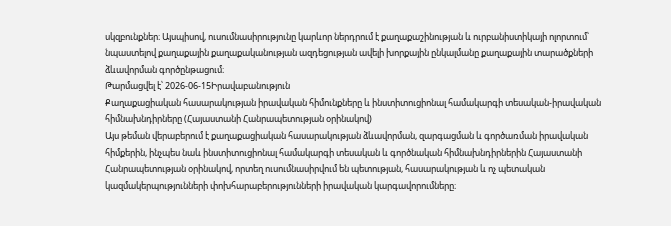սկզբունքներ։ Այսպիսով, ուսումնասիրությունը կարևոր ներդրում է քաղաքաշինության և ուրբանիստիկայի ոլորտում՝ նպաստելով քաղաքային քաղաքականության ազդեցության ավելի խորքային ընկալմանը քաղաքային տարածքների ձևավորման գործընթացում։
Թարմացվել է՝ 2026-06-15Իրավաբանություն
Քաղաքացիական հասարակության իրավական հիմունքները և ինստիտուցիոնալ համակարգի տեսական-իրավական հիմնախնդիրները (Հայաստանի Հանրապետության օրինակով)
Այս թեման վերաբերում է քաղաքացիական հասարակության ձևավորման, զարգացման և գործառման իրավական հիմքերին, ինչպես նաև ինստիտուցիոնալ համակարգի տեսական և գործնական հիմնախնդիրներին Հայաստանի Հանրապետության օրինակով, որտեղ ուսումնասիրվում են պետության, հասարակության և ոչ պետական կազմակերպությունների փոխհարաբերությունների իրավական կարգավորումները։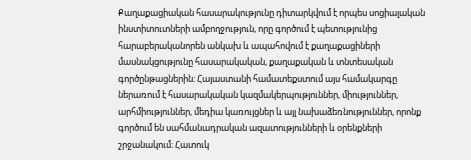Քաղաքացիական հասարակությունը դիտարկվում է որպես սոցիալական ինստիտուտների ամբողջություն, որը գործում է պետությունից հարաբերականորեն անկախ և ապահովում է քաղաքացիների մասնակցությունը հասարակական, քաղաքական և տնտեսական գործընթացներին։ Հայաստանի համատեքստում այս համակարգը ներառում է հասարակական կազմակերպություններ, միություններ, արհմիություններ, մեդիա կառույցներ և այլ նախաձեռնություններ, որոնք գործում են սահմանադրական ազատությունների և օրենքների շրջանակում։ Հատուկ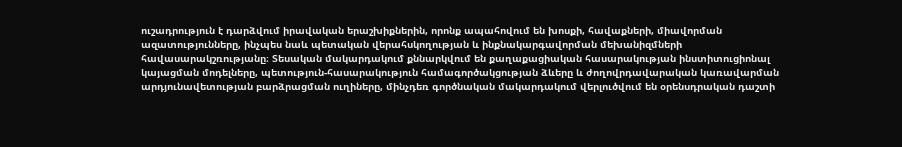ուշադրություն է դարձվում իրավական երաշխիքներին, որոնք ապահովում են խոսքի, հավաքների, միավորման ազատությունները, ինչպես նաև պետական վերահսկողության և ինքնակարգավորման մեխանիզմների հավասարակշռությանը։ Տեսական մակարդակում քննարկվում են քաղաքացիական հասարակության ինստիտուցիոնալ կայացման մոդելները, պետություն-հասարակություն համագործակցության ձևերը և ժողովրդավարական կառավարման արդյունավետության բարձրացման ուղիները, մինչդեռ գործնական մակարդակում վերլուծվում են օրենսդրական դաշտի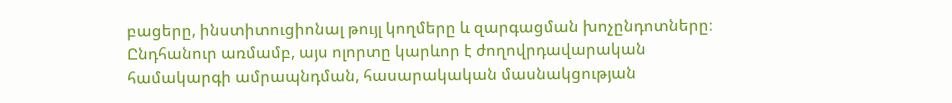բացերը, ինստիտուցիոնալ թույլ կողմերը և զարգացման խոչընդոտները։ Ընդհանուր առմամբ, այս ոլորտը կարևոր է ժողովրդավարական համակարգի ամրապնդման, հասարակական մասնակցության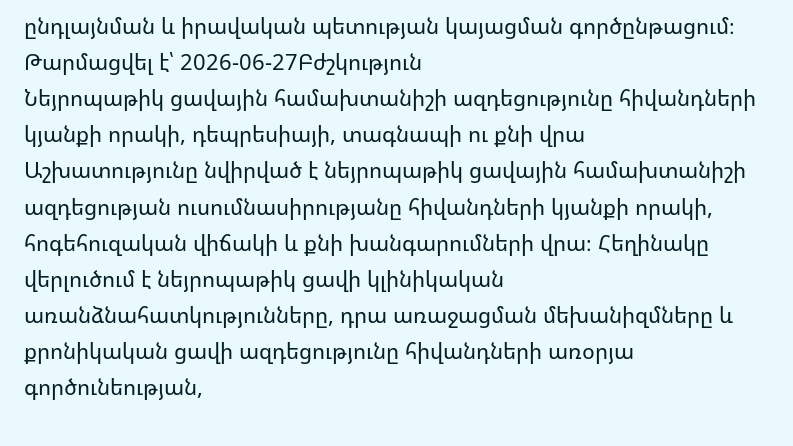ընդլայնման և իրավական պետության կայացման գործընթացում։
Թարմացվել է՝ 2026-06-27Բժշկություն
Նեյրոպաթիկ ցավային համախտանիշի ազդեցությունը հիվանդների կյանքի որակի, դեպրեսիայի, տագնապի ու քնի վրա
Աշխատությունը նվիրված է նեյրոպաթիկ ցավային համախտանիշի ազդեցության ուսումնասիրությանը հիվանդների կյանքի որակի, հոգեհուզական վիճակի և քնի խանգարումների վրա։ Հեղինակը վերլուծում է նեյրոպաթիկ ցավի կլինիկական առանձնահատկությունները, դրա առաջացման մեխանիզմները և քրոնիկական ցավի ազդեցությունը հիվանդների առօրյա գործունեության,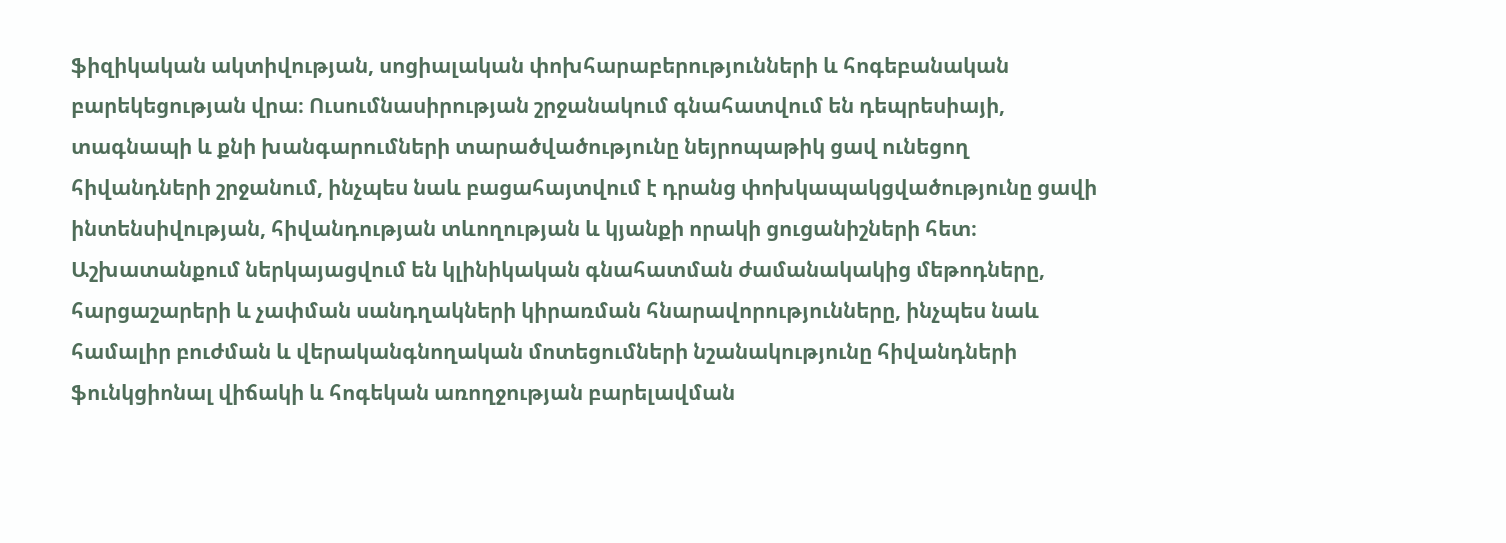ֆիզիկական ակտիվության, սոցիալական փոխհարաբերությունների և հոգեբանական բարեկեցության վրա։ Ուսումնասիրության շրջանակում գնահատվում են դեպրեսիայի, տագնապի և քնի խանգարումների տարածվածությունը նեյրոպաթիկ ցավ ունեցող հիվանդների շրջանում, ինչպես նաև բացահայտվում է դրանց փոխկապակցվածությունը ցավի ինտենսիվության, հիվանդության տևողության և կյանքի որակի ցուցանիշների հետ։ Աշխատանքում ներկայացվում են կլինիկական գնահատման ժամանակակից մեթոդները, հարցաշարերի և չափման սանդղակների կիրառման հնարավորությունները, ինչպես նաև համալիր բուժման և վերականգնողական մոտեցումների նշանակությունը հիվանդների ֆունկցիոնալ վիճակի և հոգեկան առողջության բարելավման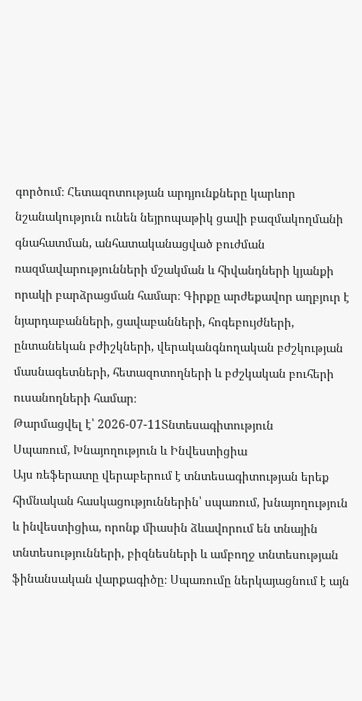գործում։ Հետազոտության արդյունքները կարևոր նշանակություն ունեն նեյրոպաթիկ ցավի բազմակողմանի գնահատման, անհատականացված բուժման ռազմավարությունների մշակման և հիվանդների կյանքի որակի բարձրացման համար։ Գիրքը արժեքավոր աղբյուր է նյարդաբանների, ցավաբանների, հոգեբույժների, ընտանեկան բժիշկների, վերականգնողական բժշկության մասնագետների, հետազոտողների և բժշկական բուհերի ուսանողների համար։
Թարմացվել է՝ 2026-07-11Տնտեսագիտություն
Սպառում, Խնայողություն և Ինվեստիցիա
Այս ռեֆերատը վերաբերում է տնտեսագիտության երեք հիմնական հասկացություններին՝ սպառում, խնայողություն և ինվեստիցիա, որոնք միասին ձևավորում են տնային տնտեսությունների, բիզնեսների և ամբողջ տնտեսության ֆինանսական վարքագիծը։ Սպառումը ներկայացնում է այն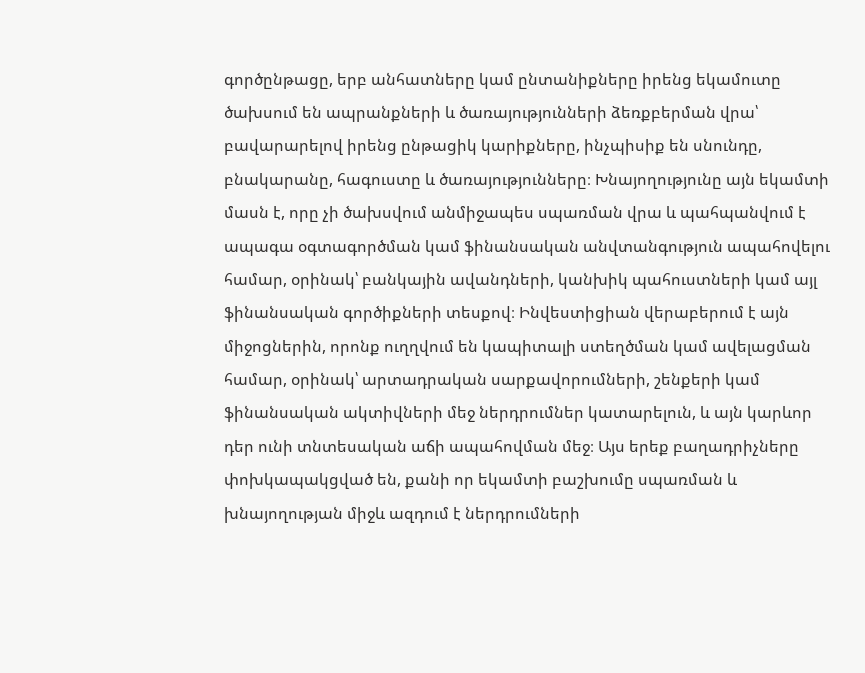գործընթացը, երբ անհատները կամ ընտանիքները իրենց եկամուտը ծախսում են ապրանքների և ծառայությունների ձեռքբերման վրա՝ բավարարելով իրենց ընթացիկ կարիքները, ինչպիսիք են սնունդը, բնակարանը, հագուստը և ծառայությունները։ Խնայողությունը այն եկամտի մասն է, որը չի ծախսվում անմիջապես սպառման վրա և պահպանվում է ապագա օգտագործման կամ ֆինանսական անվտանգություն ապահովելու համար, օրինակ՝ բանկային ավանդների, կանխիկ պահուստների կամ այլ ֆինանսական գործիքների տեսքով։ Ինվեստիցիան վերաբերում է այն միջոցներին, որոնք ուղղվում են կապիտալի ստեղծման կամ ավելացման համար, օրինակ՝ արտադրական սարքավորումների, շենքերի կամ ֆինանսական ակտիվների մեջ ներդրումներ կատարելուն, և այն կարևոր դեր ունի տնտեսական աճի ապահովման մեջ։ Այս երեք բաղադրիչները փոխկապակցված են, քանի որ եկամտի բաշխումը սպառման և խնայողության միջև ազդում է ներդրումների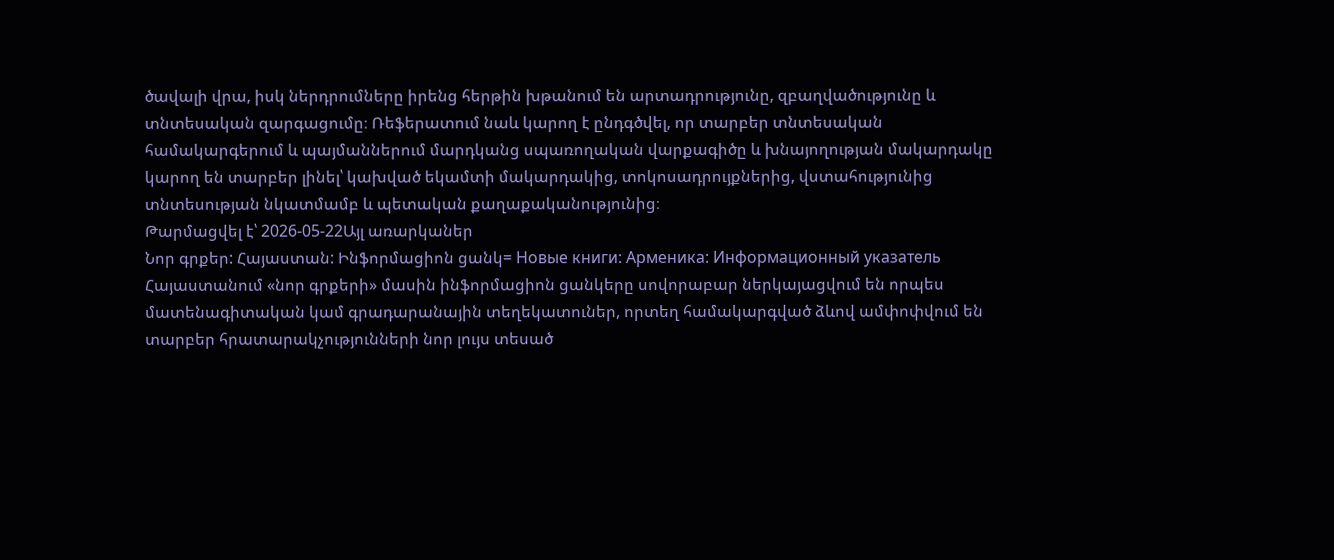ծավալի վրա, իսկ ներդրումները իրենց հերթին խթանում են արտադրությունը, զբաղվածությունը և տնտեսական զարգացումը։ Ռեֆերատում նաև կարող է ընդգծվել, որ տարբեր տնտեսական համակարգերում և պայմաններում մարդկանց սպառողական վարքագիծը և խնայողության մակարդակը կարող են տարբեր լինել՝ կախված եկամտի մակարդակից, տոկոսադրույքներից, վստահությունից տնտեսության նկատմամբ և պետական քաղաքականությունից։
Թարմացվել է՝ 2026-05-22Այլ առարկաներ
Նոր գրքեր: Հայաստան: Ինֆորմացիոն ցանկ= Новые книги: Арменика: Информационный указатель
Հայաստանում «նոր գրքերի» մասին ինֆորմացիոն ցանկերը սովորաբար ներկայացվում են որպես մատենագիտական կամ գրադարանային տեղեկատուներ, որտեղ համակարգված ձևով ամփոփվում են տարբեր հրատարակչությունների նոր լույս տեսած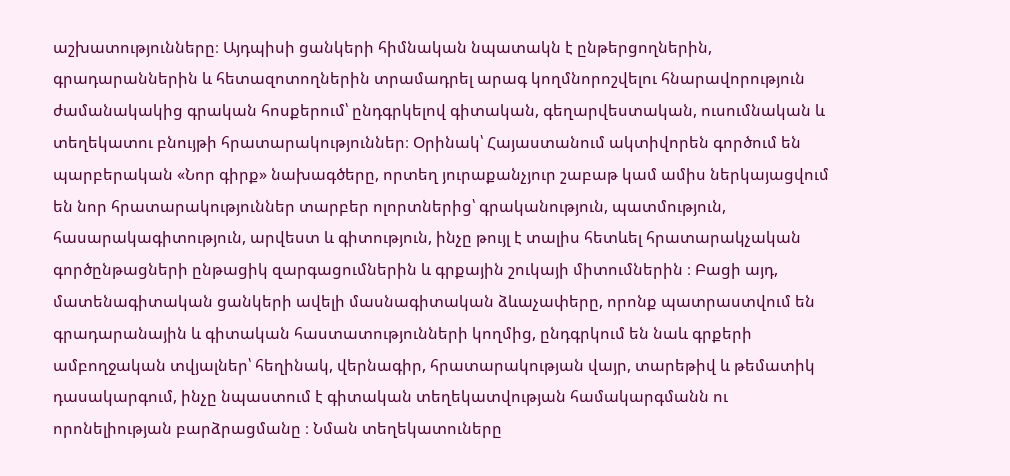աշխատությունները։ Այդպիսի ցանկերի հիմնական նպատակն է ընթերցողներին, գրադարաններին և հետազոտողներին տրամադրել արագ կողմնորոշվելու հնարավորություն ժամանակակից գրական հոսքերում՝ ընդգրկելով գիտական, գեղարվեստական, ուսումնական և տեղեկատու բնույթի հրատարակություններ։ Օրինակ՝ Հայաստանում ակտիվորեն գործում են պարբերական «Նոր գիրք» նախագծերը, որտեղ յուրաքանչյուր շաբաթ կամ ամիս ներկայացվում են նոր հրատարակություններ տարբեր ոլորտներից՝ գրականություն, պատմություն, հասարակագիտություն, արվեստ և գիտություն, ինչը թույլ է տալիս հետևել հրատարակչական գործընթացների ընթացիկ զարգացումներին և գրքային շուկայի միտումներին ։ Բացի այդ, մատենագիտական ցանկերի ավելի մասնագիտական ձևաչափերը, որոնք պատրաստվում են գրադարանային և գիտական հաստատությունների կողմից, ընդգրկում են նաև գրքերի ամբողջական տվյալներ՝ հեղինակ, վերնագիր, հրատարակության վայր, տարեթիվ և թեմատիկ դասակարգում, ինչը նպաստում է գիտական տեղեկատվության համակարգմանն ու որոնելիության բարձրացմանը ։ Նման տեղեկատուները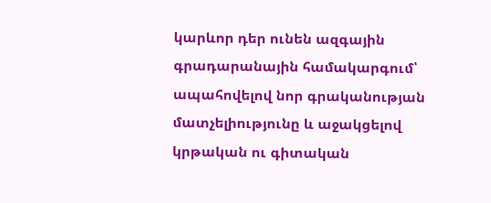կարևոր դեր ունեն ազգային գրադարանային համակարգում՝ ապահովելով նոր գրականության մատչելիությունը և աջակցելով կրթական ու գիտական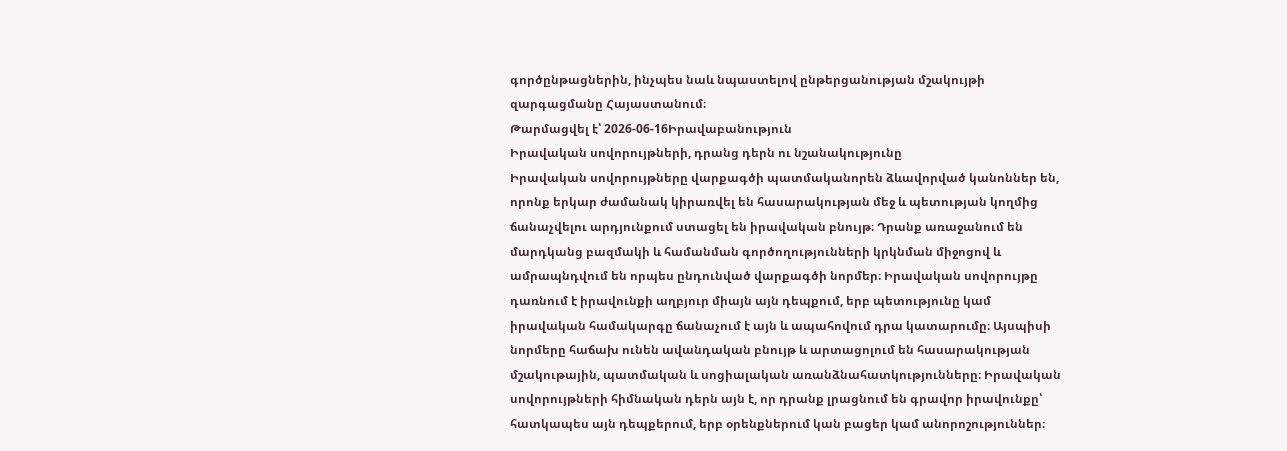գործընթացներին, ինչպես նաև նպաստելով ընթերցանության մշակույթի զարգացմանը Հայաստանում։
Թարմացվել է՝ 2026-06-16Իրավաբանություն
Իրավական սովորույթների, դրանց դերն ու նշանակությունը
Իրավական սովորույթները վարքագծի պատմականորեն ձևավորված կանոններ են, որոնք երկար ժամանակ կիրառվել են հասարակության մեջ և պետության կողմից ճանաչվելու արդյունքում ստացել են իրավական բնույթ։ Դրանք առաջանում են մարդկանց բազմակի և համանման գործողությունների կրկնման միջոցով և ամրապնդվում են որպես ընդունված վարքագծի նորմեր։ Իրավական սովորույթը դառնում է իրավունքի աղբյուր միայն այն դեպքում, երբ պետությունը կամ իրավական համակարգը ճանաչում է այն և ապահովում դրա կատարումը։ Այսպիսի նորմերը հաճախ ունեն ավանդական բնույթ և արտացոլում են հասարակության մշակութային, պատմական և սոցիալական առանձնահատկությունները։ Իրավական սովորույթների հիմնական դերն այն է, որ դրանք լրացնում են գրավոր իրավունքը՝ հատկապես այն դեպքերում, երբ օրենքներում կան բացեր կամ անորոշություններ։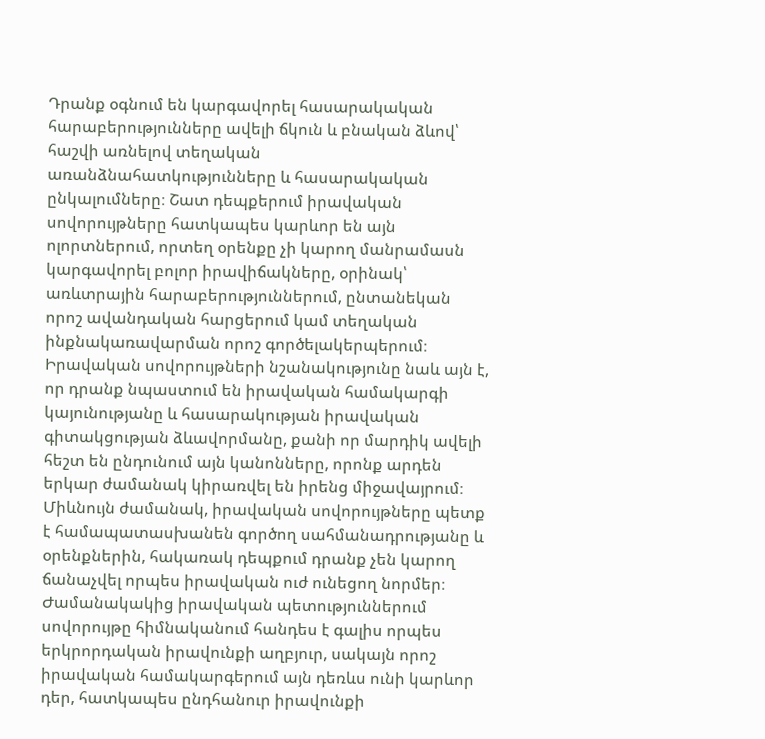Դրանք օգնում են կարգավորել հասարակական հարաբերությունները ավելի ճկուն և բնական ձևով՝ հաշվի առնելով տեղական առանձնահատկությունները և հասարակական ընկալումները։ Շատ դեպքերում իրավական սովորույթները հատկապես կարևոր են այն ոլորտներում, որտեղ օրենքը չի կարող մանրամասն կարգավորել բոլոր իրավիճակները, օրինակ՝ առևտրային հարաբերություններում, ընտանեկան որոշ ավանդական հարցերում կամ տեղական ինքնակառավարման որոշ գործելակերպերում։ Իրավական սովորույթների նշանակությունը նաև այն է, որ դրանք նպաստում են իրավական համակարգի կայունությանը և հասարակության իրավական գիտակցության ձևավորմանը, քանի որ մարդիկ ավելի հեշտ են ընդունում այն կանոնները, որոնք արդեն երկար ժամանակ կիրառվել են իրենց միջավայրում։ Միևնույն ժամանակ, իրավական սովորույթները պետք է համապատասխանեն գործող սահմանադրությանը և օրենքներին, հակառակ դեպքում դրանք չեն կարող ճանաչվել որպես իրավական ուժ ունեցող նորմեր։ Ժամանակակից իրավական պետություններում սովորույթը հիմնականում հանդես է գալիս որպես երկրորդական իրավունքի աղբյուր, սակայն որոշ իրավական համակարգերում այն դեռևս ունի կարևոր դեր, հատկապես ընդհանուր իրավունքի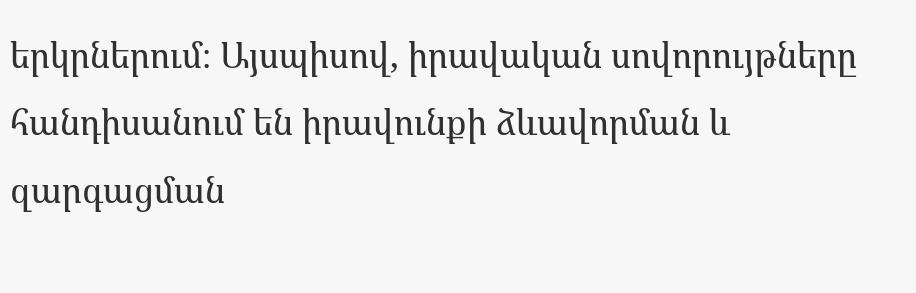երկրներում։ Այսպիսով, իրավական սովորույթները հանդիսանում են իրավունքի ձևավորման և զարգացման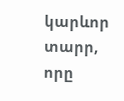կարևոր տարր, որը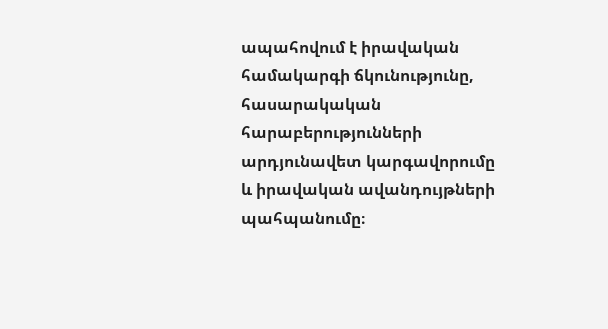ապահովում է իրավական համակարգի ճկունությունը, հասարակական հարաբերությունների արդյունավետ կարգավորումը և իրավական ավանդույթների պահպանումը։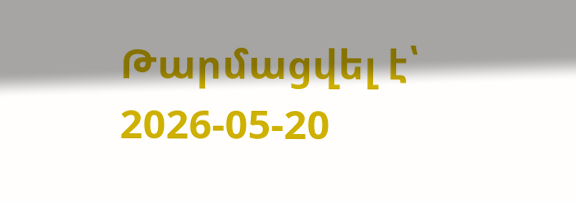Թարմացվել է՝ 2026-05-20